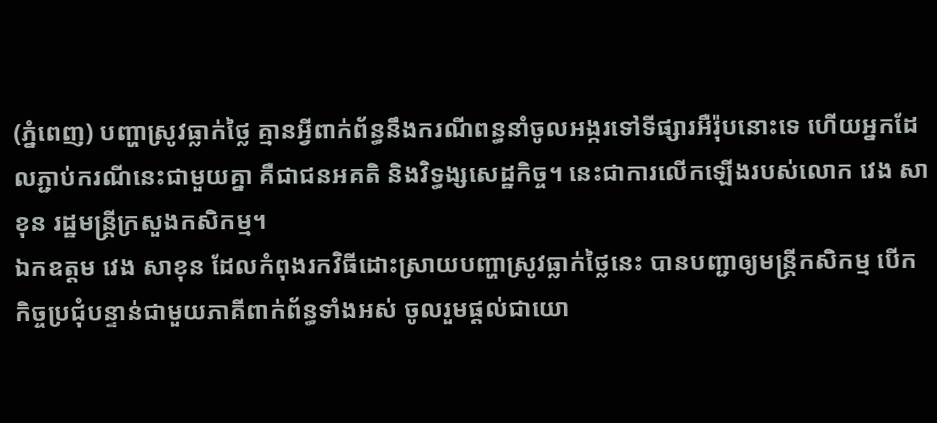(ភ្នំពេញ) បញ្ហាស្រូវធ្លាក់ថ្លៃ គ្មានអ្វីពាក់ព័ន្ធនឹងករណីពន្ធនាំចូលអង្ករទៅទីផ្សារអឺរ៉ុបនោះទេ ហើយអ្នកដែលភ្ជាប់ករណីនេះជាមួយគ្នា គឺជាជនអគតិ និងវិទ្ធង្សសេដ្ឋកិច្ច។ នេះជាការលើកឡើងរបស់លោក វេង សាខុន រដ្ឋមន្ត្រីក្រសួងកសិកម្ម។
ឯកឧត្តម វេង សាខុន ដែលកំពុងរកវិធីដោះស្រាយបញ្ហាស្រូវធ្លាក់ថ្លៃនេះ បានបញ្ជាឲ្យមន្ត្រីកសិកម្ម បើកកិច្ចប្រជុំបន្ទាន់ជាមួយភាគីពាក់ព័ន្ធទាំងអស់ ចូលរួមផ្ដល់ជាយោ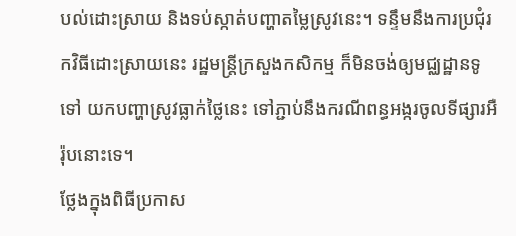បល់ដោះស្រាយ និងទប់ស្កាត់បញ្ហាតម្លៃស្រូវនេះ។ ទន្ទឹមនឹងការប្រជុំរកវិធីដោះស្រាយនេះ រដ្ឋមន្ត្រីក្រសួងកសិកម្ម ក៏មិនចង់ឲ្យមជ្ឈដ្ឋានទូទៅ យកបញ្ហាស្រូវធ្លាក់ថ្លៃនេះ ទៅភ្ជាប់នឹងករណីពន្ធអង្ករចូលទីផ្សារអឺរ៉ុបនោះទេ។
ថ្លែងក្នុងពិធីប្រកាស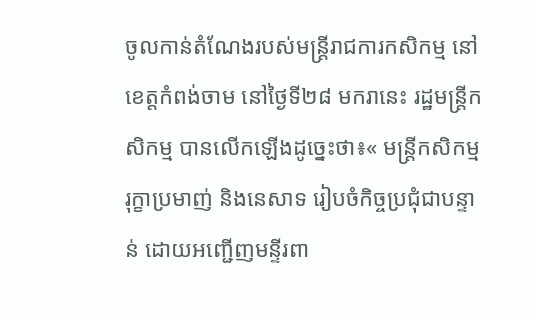ចូលកាន់តំណែងរបស់មន្ត្រីរាជការកសិកម្ម នៅខេត្តកំពង់ចាម នៅថ្ងៃទី២៨ មករានេះ រដ្ឋមន្ត្រីកសិកម្ម បានលើកឡើងដូច្នេះថា៖« មន្ត្រីកសិកម្ម រុក្ខាប្រមាញ់ និងនេសាទ រៀបចំកិច្ចប្រជុំជាបន្ទាន់ ដោយអញ្ជើញមន្ទីរពា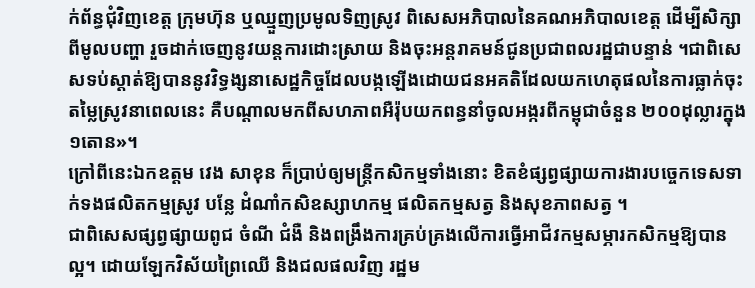ក់ព័ន្ធជុំវិញខេត្ត ក្រុមហ៊ុន ឬឈ្មួញប្រមូលទិញស្រូវ ពិសេសអភិបាលនៃគណអភិបាលខេត្ត ដើម្បីសិក្សាពីមូលបញ្ហា រួចដាក់ចេញនូវយន្តការដោះស្រាយ និងចុះអន្តរាគមន៍ជូនប្រជាពលរដ្ឋជាបន្ទាន់ ។ជាពិសេសទប់ស្តាត់ឱ្យបាននូវវិទ្ធង្សនាសេដ្ឋកិច្ចដែលបង្កឡើងដោយជនអគតិដែលយកហេតុផលនៃការធ្លាក់ចុះតម្លៃស្រូវនាពេលនេះ គឺបណ្តាលមកពីសហភាពអឺរ៉ុបយកពន្ធនាំចូលអង្ករពីកម្ពុជាចំនួន ២០០ដុល្លារក្នុង១តោន»។
ក្រៅពីនេះឯកឧត្តម វេង សាខុន ក៏ប្រាប់ឲ្យមន្ត្រីកសិកម្មទាំងនោះ ខិតខំផ្សព្វផ្សាយការងារបច្ចេកទេសទាក់ទងផលិតកម្មស្រូវ បន្លែ ដំណាំកសិឧស្សាហកម្ម ផលិតកម្មសត្វ និងសុខភាពសត្វ ។
ជាពិសេសផ្សព្វផ្សាយពូជ ចំណី ជំងឺ និងពង្រឹងការគ្រប់គ្រងលើការធ្វើអាជីវកម្មសម្ភារកសិកម្មឱ្យបានល្អ។ ដោយឡែកវិស័យព្រៃឈើ និងជលផលវិញ រដ្ឋម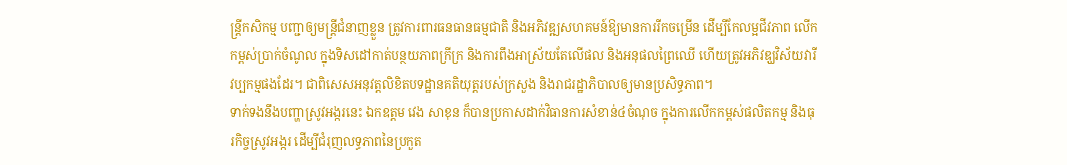ន្ត្រីកសិកម្ម បញ្ជាឲ្យមន្ត្រីជំនាញខ្លួន ត្រូវការពារធនធានធម្មជាតិ និងអភិវឌ្ឍសហគមន៍ឱ្យមានការរីកចម្រើន ដើម្បីកែលម្អជីវភាព លើកកម្ពស់ប្រាក់ចំណូល ក្នុងទិសដៅកាត់បន្ថយភាពក្រីក្រ និងការពឹងអាស្រ័យតែលើផល និងអនុផលព្រៃឈើ ហើយត្រូវអភិវឌ្ឃវិស័យវារីវប្បកម្មផងដែរ។ ជាពិសេសអនុវត្តលិខិតបទដ្ឋានគតិយុត្តរបស់ក្រសួង និងរាជរដ្ឋាភិបាលឲ្យមានប្រសិទ្ធភាព។
ទាក់ទងនឹងបញ្ហាស្រូវអង្ករនេះ ឯកឧត្តម វេង សាខុន ក៏បានប្រកាសដាក់វិធានការសំខាន់៤ចំណុច ក្នុងការលើកកម្ពស់ផលិតកម្ម និងធុរកិច្ចស្រូវអង្ករ ដើម្បីជំរុញលទ្ធភាពនៃប្រកួត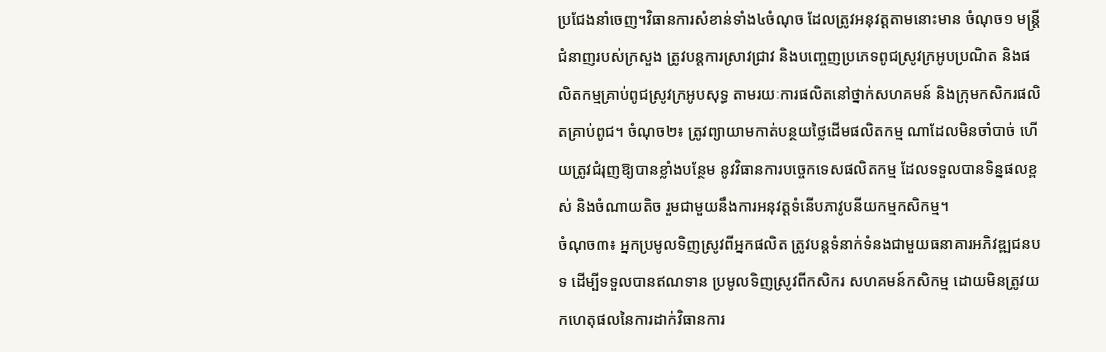ប្រជែងនាំចេញ។វិធានការសំខាន់ទាំង៤ចំណុច ដែលត្រូវអនុវត្តតាមនោះមាន ចំណុច១ មន្ត្រីជំនាញរបស់ក្រសួង ត្រូវបន្តការស្រាវជ្រាវ និងបញ្ចេញប្រភេទពូជស្រូវក្រអូបប្រណិត និងផលិតកម្មគ្រាប់ពូជស្រូវក្រអូបសុទ្ធ តាមរយៈការផលិតនៅថ្នាក់សហគមន៍ និងក្រុមកសិករផលិតគ្រាប់ពូជ។ ចំណុច២៖ ត្រូវព្យាយាមកាត់បន្ថយថ្លៃដើមផលិតកម្ម ណាដែលមិនចាំបាច់ ហើយត្រូវជំរុញឱ្យបានខ្លាំងបន្ថែម នូវវិធានការបច្ចេកទេសផលិតកម្ម ដែលទទួលបានទិន្នផលខ្ពស់ និងចំណាយតិច រួមជាមួយនឹងការអនុវត្តទំនើបភាវូបនីយកម្មកសិកម្ម។
ចំណុច៣៖ អ្នកប្រមូលទិញស្រូវពីអ្នកផលិត ត្រូវបន្តទំនាក់ទំនងជាមួយធនាគារអភិវឌ្ឍជនបទ ដើម្បីទទួលបានឥណទាន ប្រមូលទិញស្រូវពីកសិករ សហគមន៍កសិកម្ម ដោយមិនត្រូវយកហេតុផលនៃការដាក់វិធានការ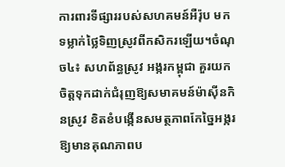ការពារទីផ្សាររបស់សហគមន៍អឺរ៉ុប មកទម្លាក់ថ្លៃទិញស្រូវពីកសិករឡើយ។ចំណុច៤៖ សហព័ន្ធស្រូវ អង្ករកម្ពុជា គួរយកចិត្តទុកដាក់ជំរុញឱ្យសមាគមន៍ម៉ាស៊ីនកិនស្រូវ ខិតខំបង្កើនសមត្ថភាពកែច្នៃអង្ករ ឱ្យមានគុណភាពប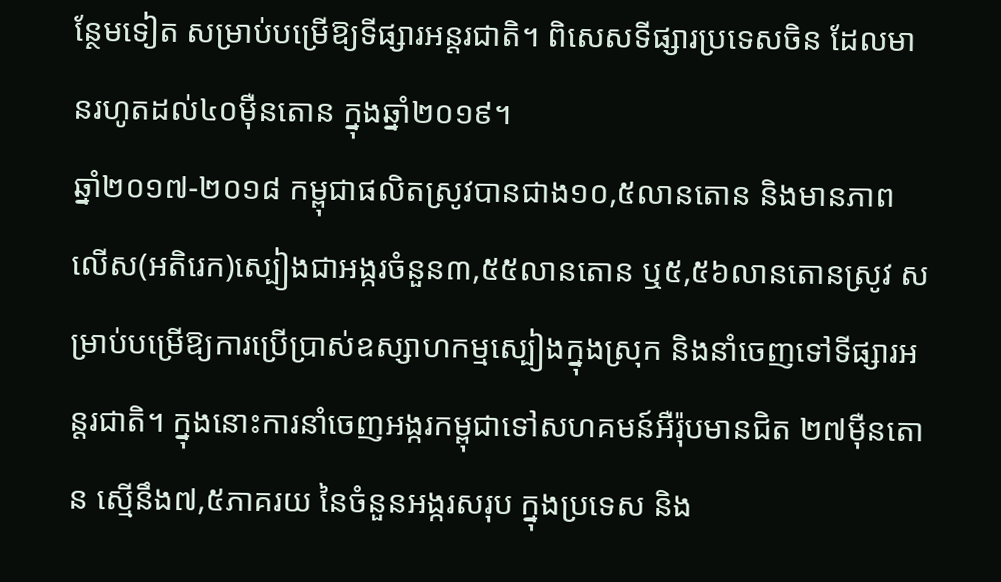ន្ថែមទៀត សម្រាប់បម្រើឱ្យទីផ្សារអន្តរជាតិ។ ពិសេសទីផ្សារប្រទេសចិន ដែលមានរហូតដល់៤០ម៉ឺនតោន ក្នុងឆ្នាំ២០១៩។
ឆ្នាំ២០១៧-២០១៨ កម្ពុជាផលិតស្រូវបានជាង១០,៥លានតោន និងមានភាពលើស(អតិរេក)ស្បៀងជាអង្ករចំនួន៣,៥៥លានតោន ឬ៥,៥៦លានតោនស្រូវ សម្រាប់បម្រើឱ្យការប្រើប្រាស់ឧស្សាហកម្មស្បៀងក្នុងស្រុក និងនាំចេញទៅទីផ្សារអន្តរជាតិ។ ក្នុងនោះការនាំចេញអង្ករកម្ពុជាទៅសហគមន៍អឺរ៉ុបមានជិត ២៧ម៉ឺនតោន ស្មើនឹង៧,៥ភាគរយ នៃចំនួនអង្ករសរុប ក្នុងប្រទេស និង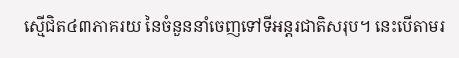ស្មើជិត៤៣ភាគរយ នៃចំនួននាំចេញទៅទីអន្តរជាតិសរុប។ នេះបើតាមរ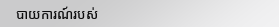បាយការណ៍របស់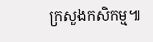ក្រសួងកសិកម្ម៕